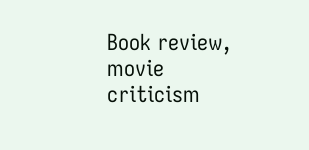Book review, movie criticism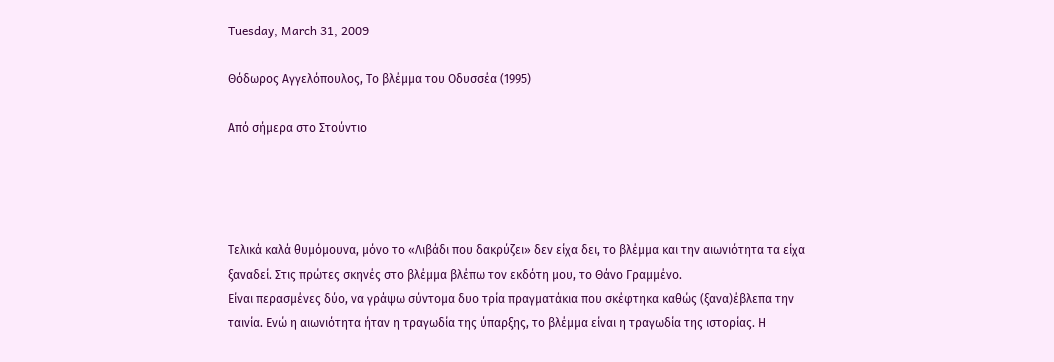Tuesday, March 31, 2009

Θόδωρος Αγγελόπουλος, Το βλέμμα του Οδυσσέα (1995)

Από σήμερα στο Στούντιο




Τελικά καλά θυμόμουνα, μόνο το «Λιβάδι που δακρύζει» δεν είχα δει, το βλέμμα και την αιωνιότητα τα είχα ξαναδεί. Στις πρώτες σκηνές στο βλέμμα βλέπω τον εκδότη μου, το Θάνο Γραμμένο.
Είναι περασμένες δύο, να γράψω σύντομα δυο τρία πραγματάκια που σκέφτηκα καθώς (ξανα)έβλεπα την ταινία. Ενώ η αιωνιότητα ήταν η τραγωδία της ύπαρξης, το βλέμμα είναι η τραγωδία της ιστορίας. Η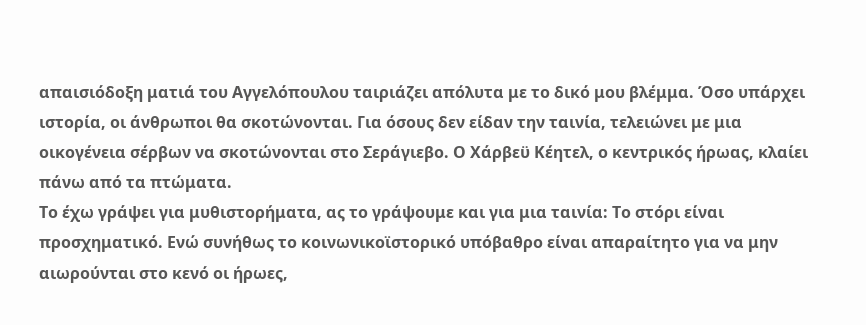απαισιόδοξη ματιά του Αγγελόπουλου ταιριάζει απόλυτα με το δικό μου βλέμμα. Όσο υπάρχει ιστορία, οι άνθρωποι θα σκοτώνονται. Για όσους δεν είδαν την ταινία, τελειώνει με μια οικογένεια σέρβων να σκοτώνονται στο Σεράγιεβο. Ο Χάρβεϋ Κέητελ, ο κεντρικός ήρωας, κλαίει πάνω από τα πτώματα.
Το έχω γράψει για μυθιστορήματα, ας το γράψουμε και για μια ταινία: Το στόρι είναι προσχηματικό. Ενώ συνήθως το κοινωνικοϊστορικό υπόβαθρο είναι απαραίτητο για να μην αιωρούνται στο κενό οι ήρωες,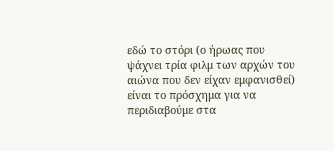εδώ το στόρι (ο ήρωας που ψάχνει τρία φιλμ των αρχών του αιώνα που δεν είχαν εμφανισθεί) είναι το πρόσχημα για να περιδιαβούμε στα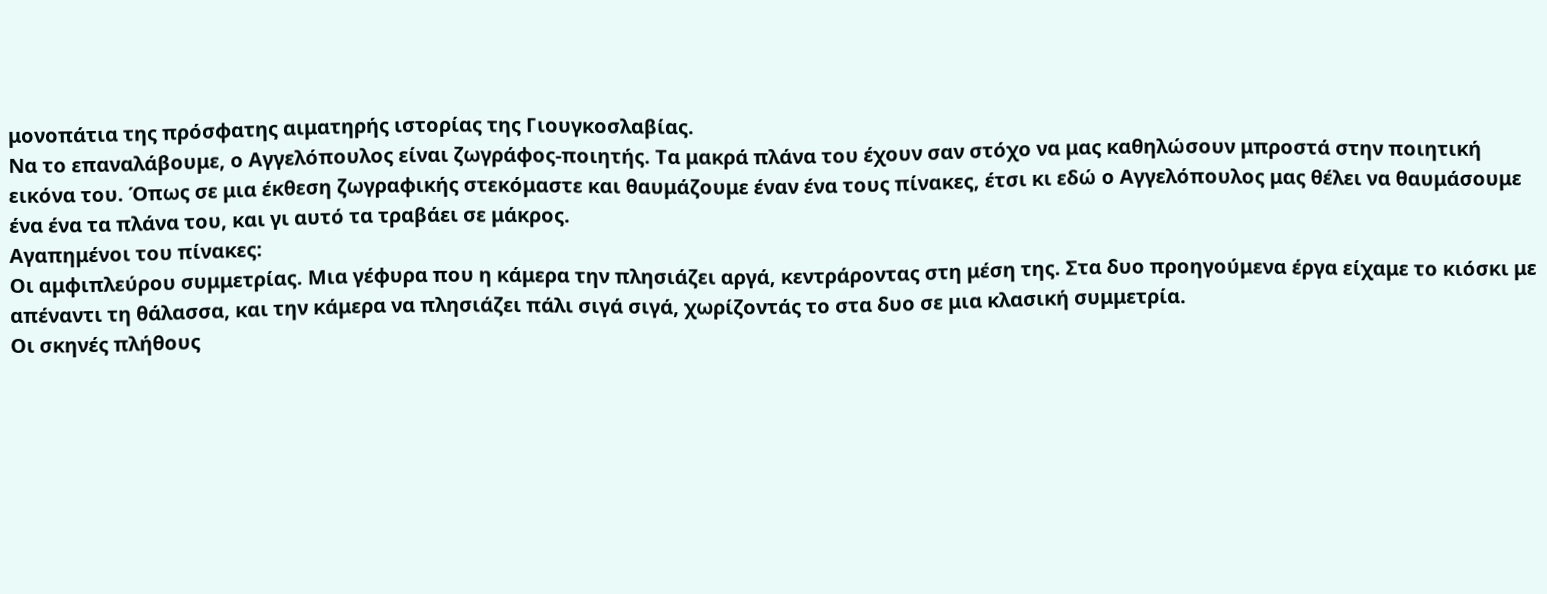μονοπάτια της πρόσφατης αιματηρής ιστορίας της Γιουγκοσλαβίας.
Να το επαναλάβουμε, ο Αγγελόπουλος είναι ζωγράφος-ποιητής. Τα μακρά πλάνα του έχουν σαν στόχο να μας καθηλώσουν μπροστά στην ποιητική εικόνα του. Όπως σε μια έκθεση ζωγραφικής στεκόμαστε και θαυμάζουμε έναν ένα τους πίνακες, έτσι κι εδώ ο Αγγελόπουλος μας θέλει να θαυμάσουμε ένα ένα τα πλάνα του, και γι αυτό τα τραβάει σε μάκρος.
Αγαπημένοι του πίνακες:
Οι αμφιπλεύρου συμμετρίας. Μια γέφυρα που η κάμερα την πλησιάζει αργά, κεντράροντας στη μέση της. Στα δυο προηγούμενα έργα είχαμε το κιόσκι με απέναντι τη θάλασσα, και την κάμερα να πλησιάζει πάλι σιγά σιγά, χωρίζοντάς το στα δυο σε μια κλασική συμμετρία.
Οι σκηνές πλήθους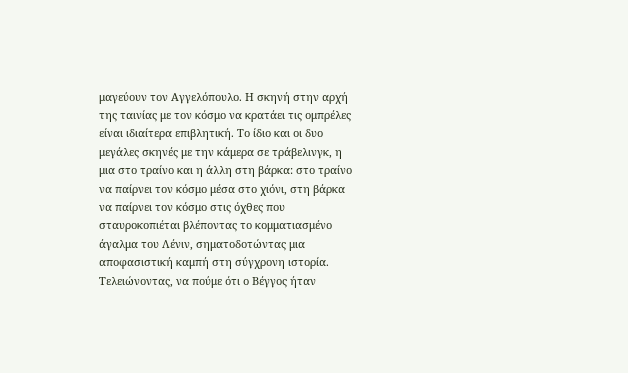μαγεύουν τον Αγγελόπουλο. Η σκηνή στην αρχή της ταινίας με τον κόσμο να κρατάει τις ομπρέλες είναι ιδιαίτερα επιβλητική. Το ίδιο και οι δυο μεγάλες σκηνές με την κάμερα σε τράβελινγκ, η μια στο τραίνο και η άλλη στη βάρκα: στο τραίνο να παίρνει τον κόσμο μέσα στο χιόνι, στη βάρκα να παίρνει τον κόσμο στις όχθες που σταυροκοπιέται βλέποντας το κομματιασμένο άγαλμα του Λένιν, σηματοδοτώντας μια αποφασιστική καμπή στη σύγχρονη ιστορία.
Τελειώνοντας, να πούμε ότι ο Βέγγος ήταν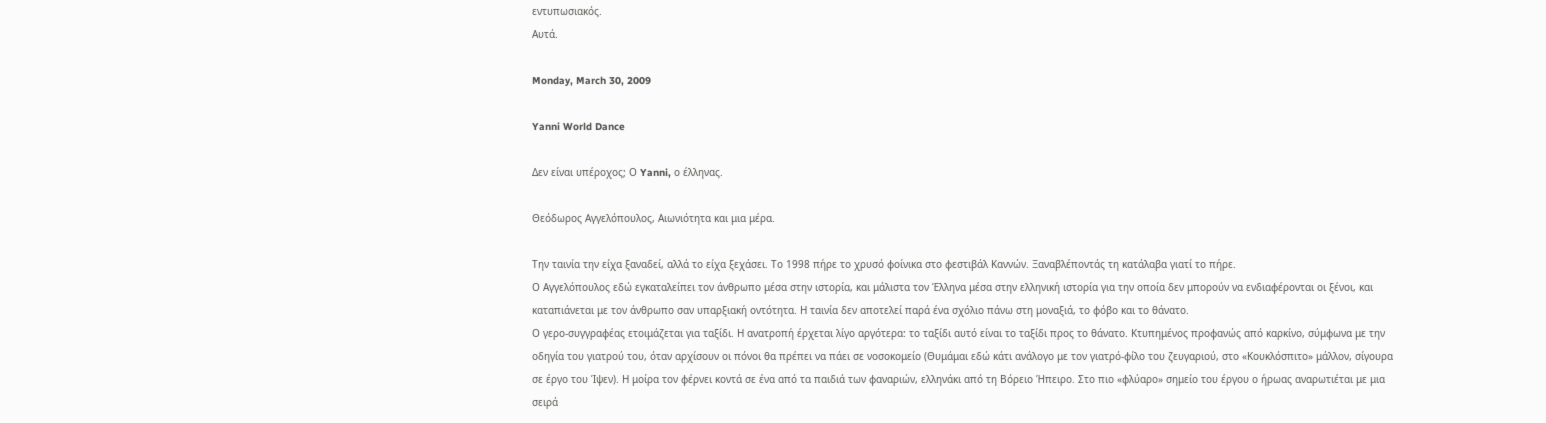εντυπωσιακός.
Αυτά.

Monday, March 30, 2009

Yanni World Dance

Δεν είναι υπέροχος; Ο Yanni, ο έλληνας.

Θεόδωρος Αγγελόπουλος, Αιωνιότητα και μια μέρα.

Την ταινία την είχα ξαναδεί, αλλά το είχα ξεχάσει. Το 1998 πήρε το χρυσό φοίνικα στο φεστιβάλ Καννών. Ξαναβλέποντάς τη κατάλαβα γιατί το πήρε.
Ο Αγγελόπουλος εδώ εγκαταλείπει τον άνθρωπο μέσα στην ιστορία, και μάλιστα τον Έλληνα μέσα στην ελληνική ιστορία για την οποία δεν μπορούν να ενδιαφέρονται οι ξένοι, και καταπιάνεται με τον άνθρωπο σαν υπαρξιακή οντότητα. Η ταινία δεν αποτελεί παρά ένα σχόλιο πάνω στη μοναξιά, το φόβο και το θάνατο.
Ο γερο-συγγραφέας ετοιμάζεται για ταξίδι. Η ανατροπή έρχεται λίγο αργότερα: το ταξίδι αυτό είναι το ταξίδι προς το θάνατο. Κτυπημένος προφανώς από καρκίνο, σύμφωνα με την οδηγία του γιατρού του, όταν αρχίσουν οι πόνοι θα πρέπει να πάει σε νοσοκομείο (Θυμάμαι εδώ κάτι ανάλογο με τον γιατρό-φίλο του ζευγαριού, στο «Κουκλόσπιτο» μάλλον, σίγουρα σε έργο του Ίψεν). Η μοίρα τον φέρνει κοντά σε ένα από τα παιδιά των φαναριών, ελληνάκι από τη Βόρειο Ήπειρο. Στο πιο «φλύαρο» σημείο του έργου ο ήρωας αναρωτιέται με μια σειρά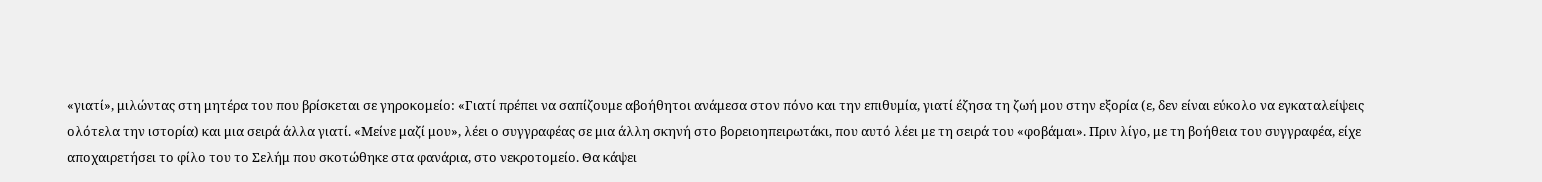«γιατί», μιλώντας στη μητέρα του που βρίσκεται σε γηροκομείο: «Γιατί πρέπει να σαπίζουμε αβοήθητοι ανάμεσα στον πόνο και την επιθυμία, γιατί έζησα τη ζωή μου στην εξορία (ε, δεν είναι εύκολο να εγκαταλείψεις ολότελα την ιστορία) και μια σειρά άλλα γιατί. «Μείνε μαζί μου», λέει ο συγγραφέας σε μια άλλη σκηνή στο βορειοηπειρωτάκι, που αυτό λέει με τη σειρά του «φοβάμαι». Πριν λίγο, με τη βοήθεια του συγγραφέα, είχε αποχαιρετήσει το φίλο του το Σελήμ που σκοτώθηκε στα φανάρια, στο νεκροτομείο. Θα κάψει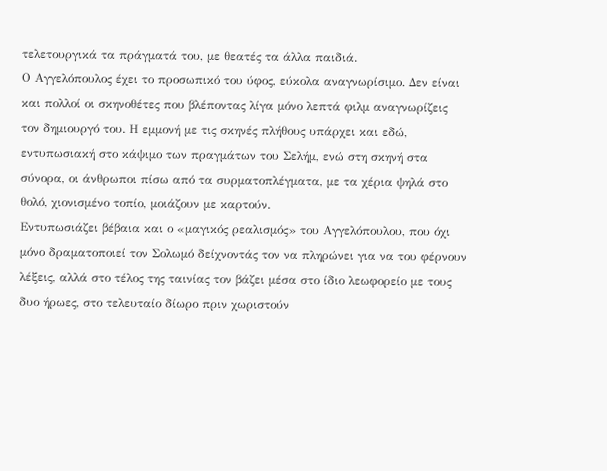τελετουργικά τα πράγματά του, με θεατές τα άλλα παιδιά.
Ο Αγγελόπουλος έχει το προσωπικό του ύφος, εύκολα αναγνωρίσιμο. Δεν είναι και πολλοί οι σκηνοθέτες που βλέποντας λίγα μόνο λεπτά φιλμ αναγνωρίζεις τον δημιουργό του. Η εμμονή με τις σκηνές πλήθους υπάρχει και εδώ, εντυπωσιακή στο κάψιμο των πραγμάτων του Σελήμ, ενώ στη σκηνή στα σύνορα, οι άνθρωποι πίσω από τα συρματοπλέγματα, με τα χέρια ψηλά στο θολό, χιονισμένο τοπίο, μοιάζουν με καρτούν.
Εντυπωσιάζει βέβαια και ο «μαγικός ρεαλισμός» του Αγγελόπουλου, που όχι μόνο δραματοποιεί τον Σολωμό δείχνοντάς τον να πληρώνει για να του φέρνουν λέξεις, αλλά στο τέλος της ταινίας τον βάζει μέσα στο ίδιο λεωφορείο με τους δυο ήρωες, στο τελευταίο δίωρο πριν χωριστούν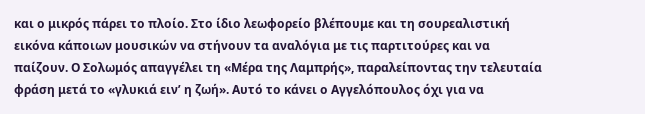και ο μικρός πάρει το πλοίο. Στο ίδιο λεωφορείο βλέπουμε και τη σουρεαλιστική εικόνα κάποιων μουσικών να στήνουν τα αναλόγια με τις παρτιτούρες και να παίζουν. Ο Σολωμός απαγγέλει τη «Μέρα της Λαμπρής», παραλείποντας την τελευταία φράση μετά το «γλυκιά ειν’ η ζωή». Αυτό το κάνει ο Αγγελόπουλος όχι για να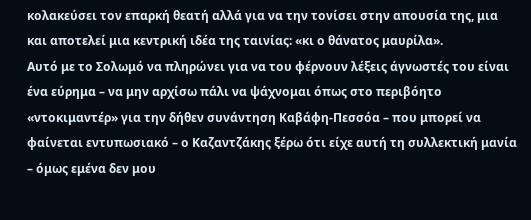κολακεύσει τον επαρκή θεατή αλλά για να την τονίσει στην απουσία της, μια και αποτελεί μια κεντρική ιδέα της ταινίας: «κι ο θάνατος μαυρίλα».
Αυτό με το Σολωμό να πληρώνει για να του φέρνουν λέξεις άγνωστές του είναι ένα εύρημα – να μην αρχίσω πάλι να ψάχνομαι όπως στο περιβόητο «ντοκιμαντέρ» για την δήθεν συνάντηση Καβάφη-Πεσσόα – που μπορεί να φαίνεται εντυπωσιακό – ο Καζαντζάκης ξέρω ότι είχε αυτή τη συλλεκτική μανία – όμως εμένα δεν μου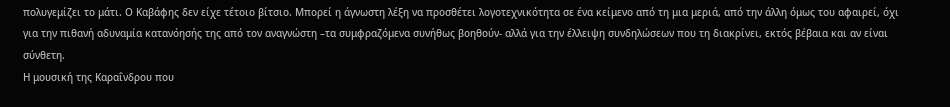πολυγεμίζει το μάτι. Ο Καβάφης δεν είχε τέτοιο βίτσιο. Μπορεί η άγνωστη λέξη να προσθέτει λογοτεχνικότητα σε ένα κείμενο από τη μια μεριά, από την άλλη όμως του αφαιρεί, όχι για την πιθανή αδυναμία κατανόησής της από τον αναγνώστη –τα συμφραζόμενα συνήθως βοηθούν- αλλά για την έλλειψη συνδηλώσεων που τη διακρίνει, εκτός βέβαια και αν είναι σύνθετη.
Η μουσική της Καραΐνδρου που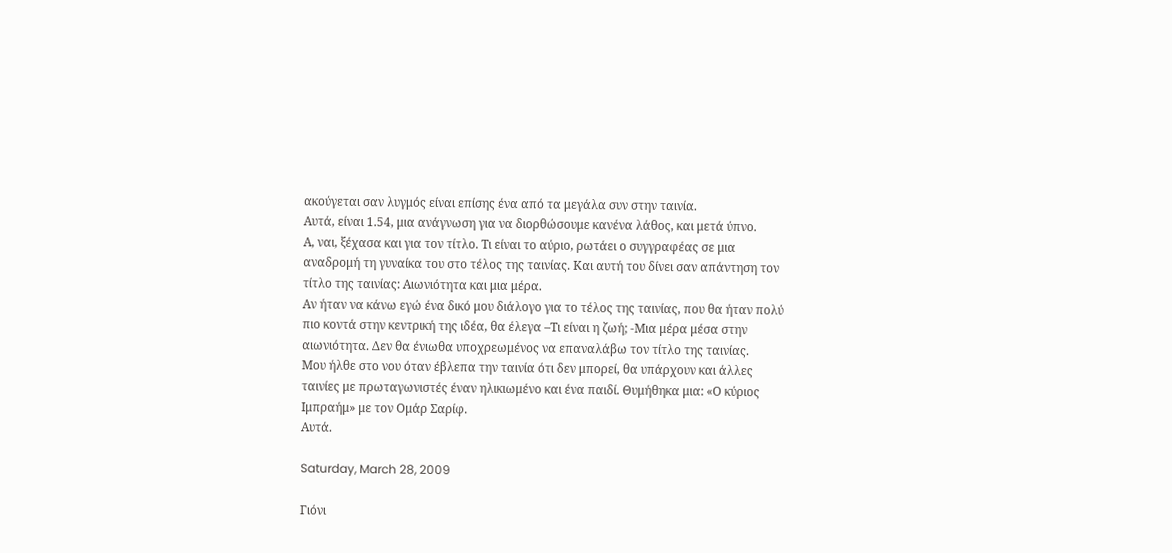ακούγεται σαν λυγμός είναι επίσης ένα από τα μεγάλα συν στην ταινία.
Αυτά, είναι 1.54, μια ανάγνωση για να διορθώσουμε κανένα λάθος, και μετά ύπνο.
Α, ναι, ξέχασα και για τον τίτλο. Τι είναι το αύριο, ρωτάει ο συγγραφέας σε μια αναδρομή τη γυναίκα του στο τέλος της ταινίας. Και αυτή του δίνει σαν απάντηση τον τίτλο της ταινίας: Αιωνιότητα και μια μέρα.
Αν ήταν να κάνω εγώ ένα δικό μου διάλογο για το τέλος της ταινίας, που θα ήταν πολύ πιο κοντά στην κεντρική της ιδέα, θα έλεγα –Τι είναι η ζωή; -Μια μέρα μέσα στην αιωνιότητα. Δεν θα ένιωθα υποχρεωμένος να επαναλάβω τον τίτλο της ταινίας.
Μου ήλθε στο νου όταν έβλεπα την ταινία ότι δεν μπορεί, θα υπάρχουν και άλλες ταινίες με πρωταγωνιστές έναν ηλικιωμένο και ένα παιδί. Θυμήθηκα μια: «Ο κύριος Ιμπραήμ» με τον Ομάρ Σαρίφ.
Αυτά.

Saturday, March 28, 2009

Γιόνι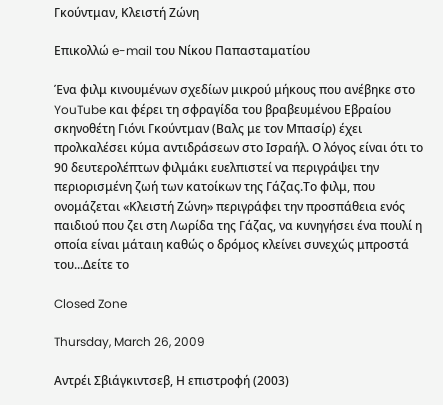Γκούντμαν, Κλειστή Ζώνη

Επικολλώ e-mail του Νίκου Παπασταματίου

Ένα φιλμ κινουμένων σχεδίων μικρού μήκους που ανέβηκε στο YouTube και φέρει τη σφραγίδα του βραβευμένου Εβραίου σκηνοθέτη Γιόνι Γκούντμαν (Βαλς με τον Μπασίρ) έχει προλκαλέσει κύμα αντιδράσεων στο Ισραήλ. Ο λόγος είναι ότι το 90 δευτερολέπτων φιλμάκι ευελπιστεί να περιγράψει την περιορισμένη ζωή των κατοίκων της Γάζας.Το φιλμ, που ονομάζεται «Κλειστή Ζώνη» περιγράφει την προσπάθεια ενός παιδιού που ζει στη Λωρίδα της Γάζας, να κυνηγήσει ένα πουλί η οποία είναι μάταιη καθώς ο δρόμος κλείνει συνεχώς μπροστά του...Δείτε το

Closed Zone

Thursday, March 26, 2009

Αντρέι Σβιάγκιντσεβ, Η επιστροφή (2003)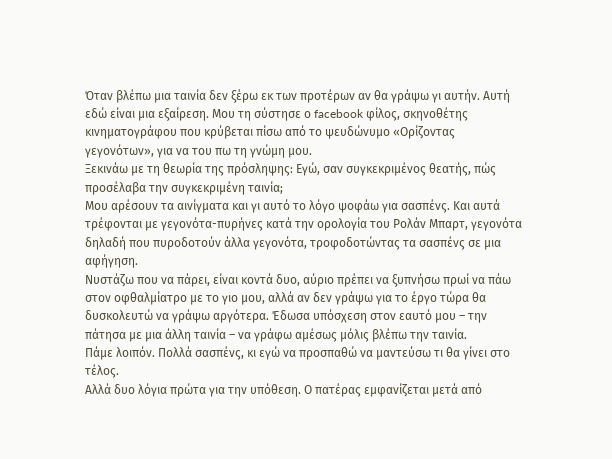Όταν βλέπω μια ταινία δεν ξέρω εκ των προτέρων αν θα γράψω γι αυτήν. Αυτή εδώ είναι μια εξαίρεση. Μου τη σύστησε ο facebook φίλος, σκηνοθέτης κινηματογράφου που κρύβεται πίσω από το ψευδώνυμο «Ορίζοντας γεγονότων», για να του πω τη γνώμη μου.
Ξεκινάω με τη θεωρία της πρόσληψης: Εγώ, σαν συγκεκριμένος θεατής, πώς προσέλαβα την συγκεκριμένη ταινία;
Μου αρέσουν τα αινίγματα και γι αυτό το λόγο ψοφάω για σασπένς. Και αυτά τρέφονται με γεγονότα-πυρήνες κατά την ορολογία του Ρολάν Μπαρτ, γεγονότα δηλαδή που πυροδοτούν άλλα γεγονότα, τροφοδοτώντας τα σασπένς σε μια αφήγηση.
Νυστάζω που να πάρει, είναι κοντά δυο, αύριο πρέπει να ξυπνήσω πρωί να πάω στον οφθαλμίατρο με το γιο μου, αλλά αν δεν γράψω για το έργο τώρα θα δυσκολευτώ να γράψω αργότερα. Έδωσα υπόσχεση στον εαυτό μου – την πάτησα με μια άλλη ταινία – να γράφω αμέσως μόλις βλέπω την ταινία.
Πάμε λοιπόν. Πολλά σασπένς, κι εγώ να προσπαθώ να μαντεύσω τι θα γίνει στο τέλος.
Αλλά δυο λόγια πρώτα για την υπόθεση. Ο πατέρας εμφανίζεται μετά από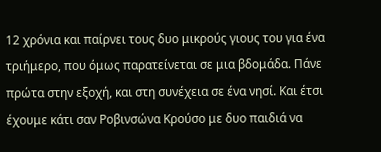12 χρόνια και παίρνει τους δυο μικρούς γιους του για ένα τριήμερο, που όμως παρατείνεται σε μια βδομάδα. Πάνε πρώτα στην εξοχή, και στη συνέχεια σε ένα νησί. Και έτσι έχουμε κάτι σαν Ροβινσώνα Κρούσο με δυο παιδιά να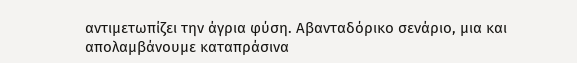αντιμετωπίζει την άγρια φύση. Αβανταδόρικο σενάριο, μια και απολαμβάνουμε καταπράσινα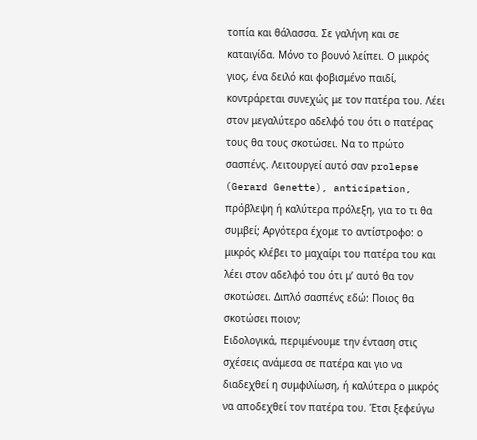τοπία και θάλασσα. Σε γαλήνη και σε καταιγίδα. Μόνο το βουνό λείπει. Ο μικρός γιος, ένα δειλό και φοβισμένο παιδί, κοντράρεται συνεχώς με τον πατέρα του. Λέει στον μεγαλύτερο αδελφό του ότι ο πατέρας τους θα τους σκοτώσει. Να το πρώτο σασπένς. Λειτουργεί αυτό σαν prolepse (Gerard Genette), anticipation, πρόβλεψη ή καλύτερα πρόλεξη, για το τι θα συμβεί; Αργότερα έχομε το αντίστροφο: ο μικρός κλέβει το μαχαίρι του πατέρα του και λέει στον αδελφό του ότι μ’ αυτό θα τον σκοτώσει. Διπλό σασπένς εδώ: Ποιος θα σκοτώσει ποιον;
Ειδολογικά, περιμένουμε την ένταση στις σχέσεις ανάμεσα σε πατέρα και γιο να διαδεχθεί η συμφιλίωση, ή καλύτερα ο μικρός να αποδεχθεί τον πατέρα του. Έτσι ξεφεύγω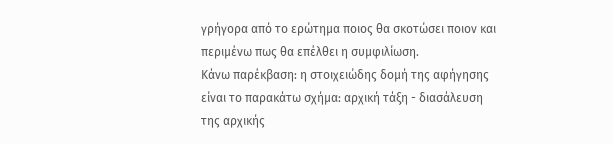γρήγορα από το ερώτημα ποιος θα σκοτώσει ποιον και περιμένω πως θα επέλθει η συμφιλίωση.
Κάνω παρέκβαση: η στοιχειώδης δομή της αφήγησης είναι το παρακάτω σχήμα: αρχική τάξη - διασάλευση της αρχικής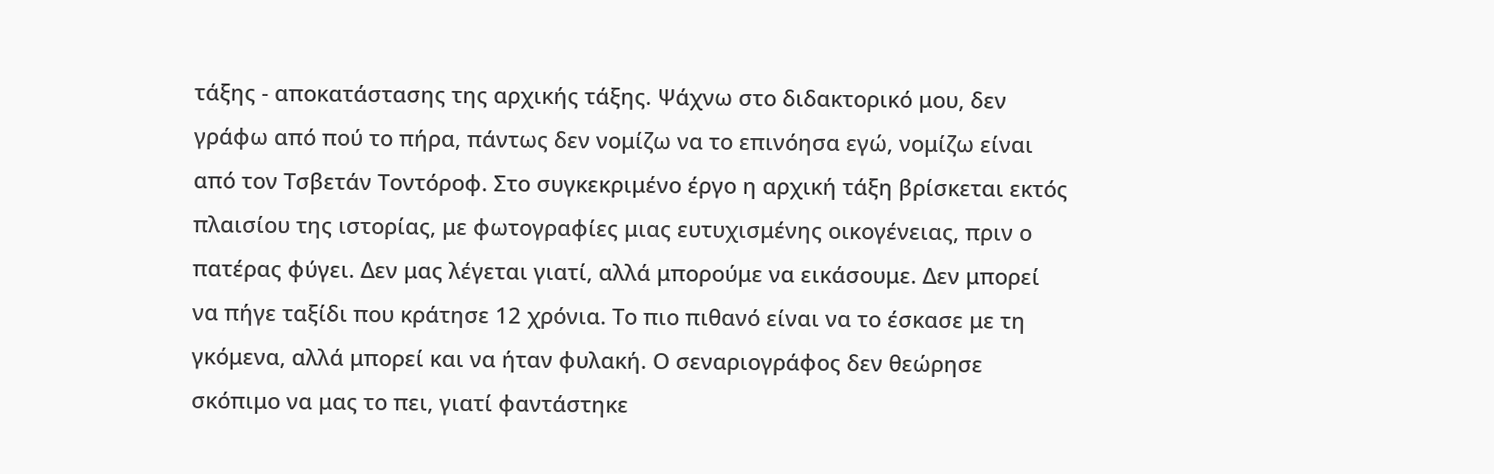τάξης - αποκατάστασης της αρχικής τάξης. Ψάχνω στο διδακτορικό μου, δεν γράφω από πού το πήρα, πάντως δεν νομίζω να το επινόησα εγώ, νομίζω είναι από τον Τσβετάν Τοντόροφ. Στο συγκεκριμένο έργο η αρχική τάξη βρίσκεται εκτός πλαισίου της ιστορίας, με φωτογραφίες μιας ευτυχισμένης οικογένειας, πριν ο πατέρας φύγει. Δεν μας λέγεται γιατί, αλλά μπορούμε να εικάσουμε. Δεν μπορεί να πήγε ταξίδι που κράτησε 12 χρόνια. Το πιο πιθανό είναι να το έσκασε με τη γκόμενα, αλλά μπορεί και να ήταν φυλακή. Ο σεναριογράφος δεν θεώρησε σκόπιμο να μας το πει, γιατί φαντάστηκε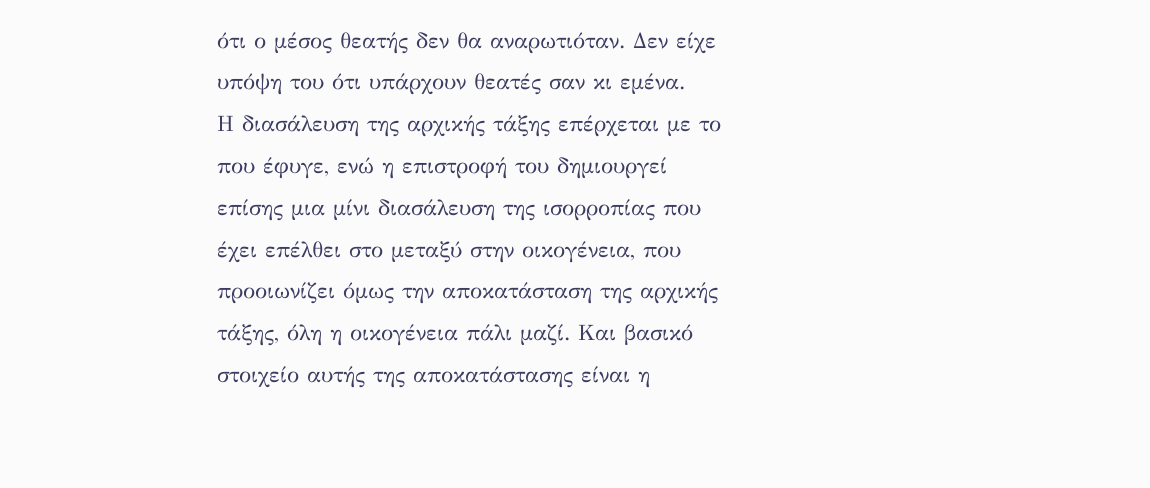ότι ο μέσος θεατής δεν θα αναρωτιόταν. Δεν είχε υπόψη του ότι υπάρχουν θεατές σαν κι εμένα.
Η διασάλευση της αρχικής τάξης επέρχεται με το που έφυγε, ενώ η επιστροφή του δημιουργεί επίσης μια μίνι διασάλευση της ισορροπίας που έχει επέλθει στο μεταξύ στην οικογένεια, που προοιωνίζει όμως την αποκατάσταση της αρχικής τάξης, όλη η οικογένεια πάλι μαζί. Και βασικό στοιχείο αυτής της αποκατάστασης είναι η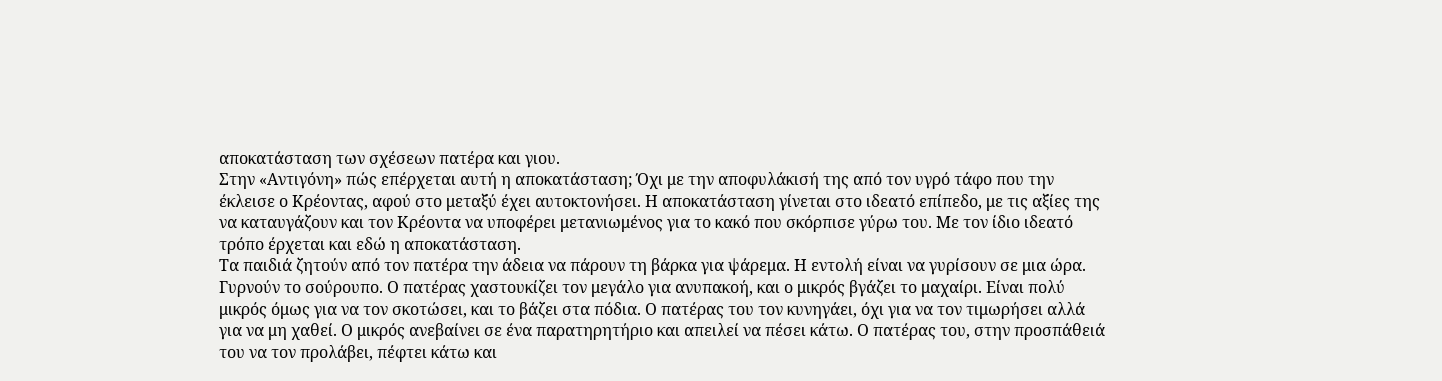αποκατάσταση των σχέσεων πατέρα και γιου.
Στην «Αντιγόνη» πώς επέρχεται αυτή η αποκατάσταση; Όχι με την αποφυλάκισή της από τον υγρό τάφο που την έκλεισε ο Κρέοντας, αφού στο μεταξύ έχει αυτοκτονήσει. Η αποκατάσταση γίνεται στο ιδεατό επίπεδο, με τις αξίες της να καταυγάζουν και τον Κρέοντα να υποφέρει μετανιωμένος για το κακό που σκόρπισε γύρω του. Με τον ίδιο ιδεατό τρόπο έρχεται και εδώ η αποκατάσταση.
Τα παιδιά ζητούν από τον πατέρα την άδεια να πάρουν τη βάρκα για ψάρεμα. Η εντολή είναι να γυρίσουν σε μια ώρα. Γυρνούν το σούρουπο. Ο πατέρας χαστουκίζει τον μεγάλο για ανυπακοή, και ο μικρός βγάζει το μαχαίρι. Είναι πολύ μικρός όμως για να τον σκοτώσει, και το βάζει στα πόδια. Ο πατέρας του τον κυνηγάει, όχι για να τον τιμωρήσει αλλά για να μη χαθεί. Ο μικρός ανεβαίνει σε ένα παρατηρητήριο και απειλεί να πέσει κάτω. Ο πατέρας του, στην προσπάθειά του να τον προλάβει, πέφτει κάτω και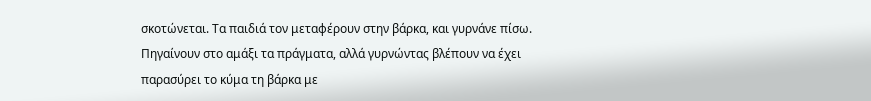σκοτώνεται. Τα παιδιά τον μεταφέρουν στην βάρκα, και γυρνάνε πίσω. Πηγαίνουν στο αμάξι τα πράγματα, αλλά γυρνώντας βλέπουν να έχει παρασύρει το κύμα τη βάρκα με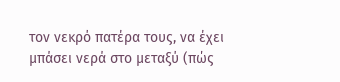τον νεκρό πατέρα τους, να έχει μπάσει νερά στο μεταξύ (πώς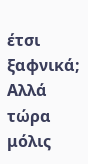έτσι ξαφνικά; Αλλά τώρα μόλις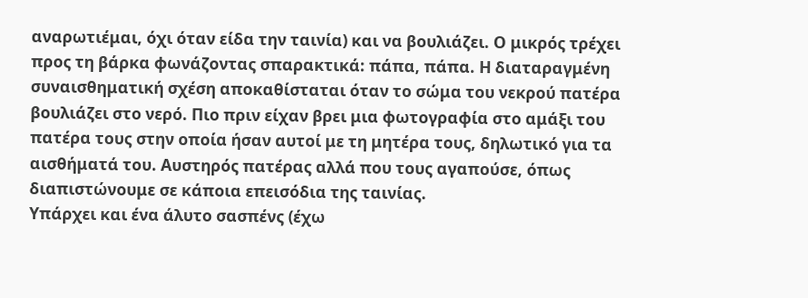αναρωτιέμαι, όχι όταν είδα την ταινία) και να βουλιάζει. Ο μικρός τρέχει προς τη βάρκα φωνάζοντας σπαρακτικά: πάπα, πάπα. Η διαταραγμένη συναισθηματική σχέση αποκαθίσταται όταν το σώμα του νεκρού πατέρα βουλιάζει στο νερό. Πιο πριν είχαν βρει μια φωτογραφία στο αμάξι του πατέρα τους στην οποία ήσαν αυτοί με τη μητέρα τους, δηλωτικό για τα αισθήματά του. Αυστηρός πατέρας αλλά που τους αγαπούσε, όπως διαπιστώνουμε σε κάποια επεισόδια της ταινίας.
Υπάρχει και ένα άλυτο σασπένς (έχω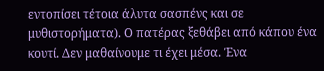εντοπίσει τέτοια άλυτα σασπένς και σε μυθιστορήματα). Ο πατέρας ξεθάβει από κάπου ένα κουτί. Δεν μαθαίνουμε τι έχει μέσα. Ένα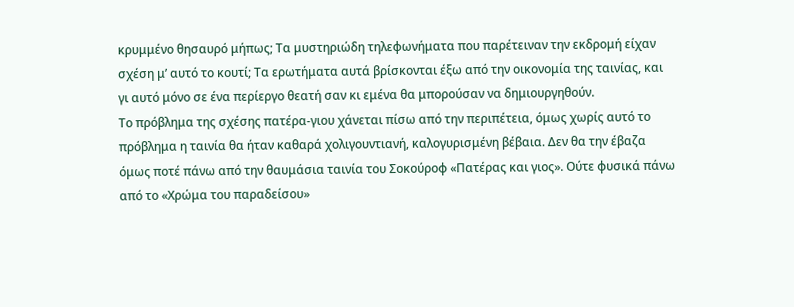κρυμμένο θησαυρό μήπως; Τα μυστηριώδη τηλεφωνήματα που παρέτειναν την εκδρομή είχαν σχέση μ’ αυτό το κουτί; Τα ερωτήματα αυτά βρίσκονται έξω από την οικονομία της ταινίας, και γι αυτό μόνο σε ένα περίεργο θεατή σαν κι εμένα θα μπορούσαν να δημιουργηθούν.
Το πρόβλημα της σχέσης πατέρα-γιου χάνεται πίσω από την περιπέτεια, όμως χωρίς αυτό το πρόβλημα η ταινία θα ήταν καθαρά χολιγουντιανή, καλογυρισμένη βέβαια. Δεν θα την έβαζα όμως ποτέ πάνω από την θαυμάσια ταινία του Σοκούροφ «Πατέρας και γιος». Ούτε φυσικά πάνω από το «Χρώμα του παραδείσου»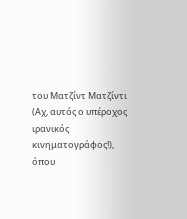του Ματζίντ Ματζίντι (Αχ, αυτός ο υπέροχος ιρανικός κινηματογράφος!), όπου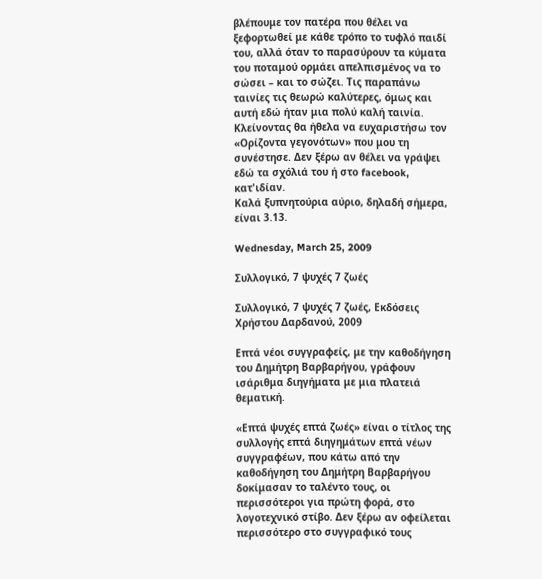βλέπουμε τον πατέρα που θέλει να ξεφορτωθεί με κάθε τρόπο το τυφλό παιδί του, αλλά όταν το παρασύρουν τα κύματα του ποταμού ορμάει απελπισμένος να το σώσει – και το σώζει. Τις παραπάνω ταινίες τις θεωρώ καλύτερες, όμως και αυτή εδώ ήταν μια πολύ καλή ταινία. Κλείνοντας θα ήθελα να ευχαριστήσω τον «Ορίζοντα γεγονότων» που μου τη συνέστησε. Δεν ξέρω αν θέλει να γράψει εδώ τα σχόλιά του ή στο facebook, κατ'ιδίαν.
Καλά ξυπνητούρια αύριο, δηλαδή σήμερα, είναι 3.13.

Wednesday, March 25, 2009

Συλλογικό, 7 ψυχές 7 ζωές

Συλλογικό, 7 ψυχές 7 ζωές, Εκδόσεις Χρήστου Δαρδανού, 2009

Επτά νέοι συγγραφείς, με την καθοδήγηση του Δημήτρη Βαρβαρήγου, γράφουν ισάριθμα διηγήματα με μια πλατειά θεματική.

«Επτά ψυχές επτά ζωές» είναι ο τίτλος της συλλογής επτά διηγημάτων επτά νέων συγγραφέων, που κάτω από την καθοδήγηση του Δημήτρη Βαρβαρήγου δοκίμασαν το ταλέντο τους, οι περισσότεροι για πρώτη φορά, στο λογοτεχνικό στίβο. Δεν ξέρω αν οφείλεται περισσότερο στο συγγραφικό τους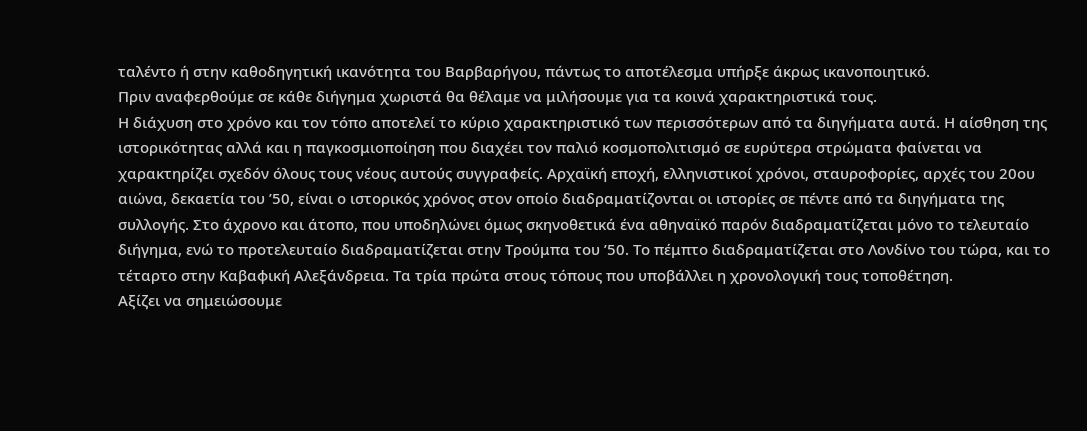ταλέντο ή στην καθοδηγητική ικανότητα του Βαρβαρήγου, πάντως το αποτέλεσμα υπήρξε άκρως ικανοποιητικό.
Πριν αναφερθούμε σε κάθε διήγημα χωριστά θα θέλαμε να μιλήσουμε για τα κοινά χαρακτηριστικά τους.
Η διάχυση στο χρόνο και τον τόπο αποτελεί το κύριο χαρακτηριστικό των περισσότερων από τα διηγήματα αυτά. Η αίσθηση της ιστορικότητας αλλά και η παγκοσμιοποίηση που διαχέει τον παλιό κοσμοπολιτισμό σε ευρύτερα στρώματα φαίνεται να χαρακτηρίζει σχεδόν όλους τους νέους αυτούς συγγραφείς. Αρχαϊκή εποχή, ελληνιστικοί χρόνοι, σταυροφορίες, αρχές του 20ου αιώνα, δεκαετία του ’50, είναι ο ιστορικός χρόνος στον οποίο διαδραματίζονται οι ιστορίες σε πέντε από τα διηγήματα της συλλογής. Στο άχρονο και άτοπο, που υποδηλώνει όμως σκηνοθετικά ένα αθηναϊκό παρόν διαδραματίζεται μόνο το τελευταίο διήγημα, ενώ το προτελευταίο διαδραματίζεται στην Τρούμπα του ’50. Το πέμπτο διαδραματίζεται στο Λονδίνο του τώρα, και το τέταρτο στην Καβαφική Αλεξάνδρεια. Τα τρία πρώτα στους τόπους που υποβάλλει η χρονολογική τους τοποθέτηση.
Αξίζει να σημειώσουμε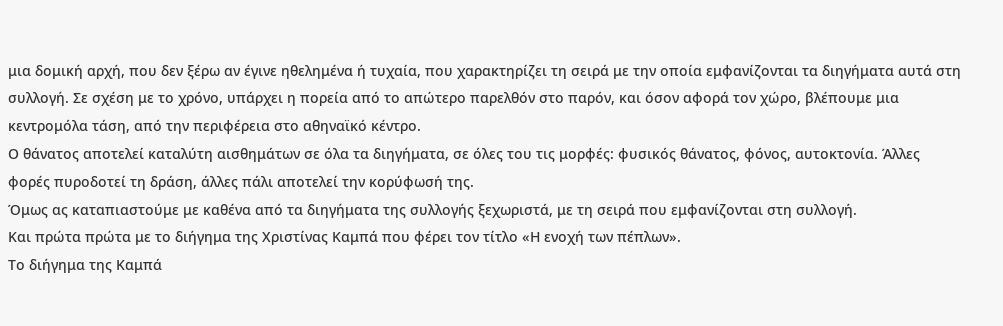μια δομική αρχή, που δεν ξέρω αν έγινε ηθελημένα ή τυχαία, που χαρακτηρίζει τη σειρά με την οποία εμφανίζονται τα διηγήματα αυτά στη συλλογή. Σε σχέση με το χρόνο, υπάρχει η πορεία από το απώτερο παρελθόν στο παρόν, και όσον αφορά τον χώρο, βλέπουμε μια κεντρομόλα τάση, από την περιφέρεια στο αθηναϊκό κέντρο.
Ο θάνατος αποτελεί καταλύτη αισθημάτων σε όλα τα διηγήματα, σε όλες του τις μορφές: φυσικός θάνατος, φόνος, αυτοκτονία. Άλλες φορές πυροδοτεί τη δράση, άλλες πάλι αποτελεί την κορύφωσή της.
Όμως ας καταπιαστούμε με καθένα από τα διηγήματα της συλλογής ξεχωριστά, με τη σειρά που εμφανίζονται στη συλλογή.
Και πρώτα πρώτα με το διήγημα της Χριστίνας Καμπά που φέρει τον τίτλο «Η ενοχή των πέπλων».
Το διήγημα της Καμπά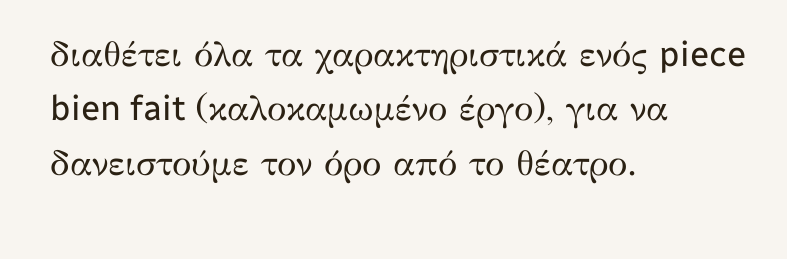διαθέτει όλα τα χαρακτηριστικά ενός piece bien fait (καλοκαμωμένο έργο), για να δανειστούμε τον όρο από το θέατρο.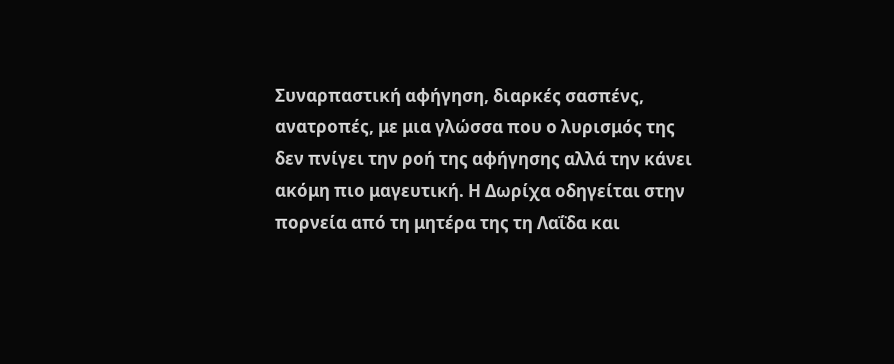Συναρπαστική αφήγηση, διαρκές σασπένς, ανατροπές, με μια γλώσσα που ο λυρισμός της δεν πνίγει την ροή της αφήγησης αλλά την κάνει ακόμη πιο μαγευτική. Η Δωρίχα οδηγείται στην πορνεία από τη μητέρα της τη Λαΐδα και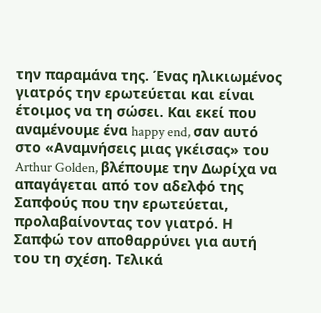την παραμάνα της. Ένας ηλικιωμένος γιατρός την ερωτεύεται και είναι έτοιμος να τη σώσει. Και εκεί που αναμένουμε ένα happy end, σαν αυτό στο «Αναμνήσεις μιας γκέισας» του Arthur Golden, βλέπουμε την Δωρίχα να απαγάγεται από τον αδελφό της Σαπφούς που την ερωτεύεται, προλαβαίνοντας τον γιατρό. Η Σαπφώ τον αποθαρρύνει για αυτή του τη σχέση. Τελικά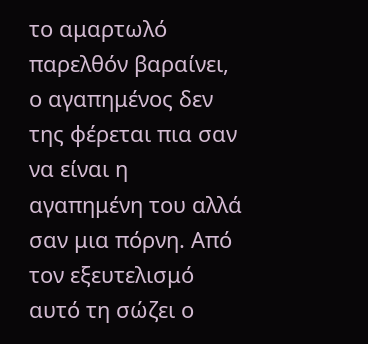το αμαρτωλό παρελθόν βαραίνει, ο αγαπημένος δεν της φέρεται πια σαν να είναι η αγαπημένη του αλλά σαν μια πόρνη. Από τον εξευτελισμό αυτό τη σώζει ο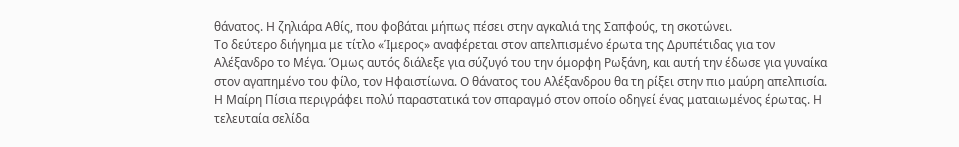θάνατος. Η ζηλιάρα Αθίς, που φοβάται μήπως πέσει στην αγκαλιά της Σαπφούς, τη σκοτώνει.
Το δεύτερο διήγημα με τίτλο «Ίμερος» αναφέρεται στον απελπισμένο έρωτα της Δρυπέτιδας για τον Αλέξανδρο το Μέγα. Όμως αυτός διάλεξε για σύζυγό του την όμορφη Ρωξάνη, και αυτή την έδωσε για γυναίκα στον αγαπημένο του φίλο, τον Ηφαιστίωνα. Ο θάνατος του Αλέξανδρου θα τη ρίξει στην πιο μαύρη απελπισία. Η Μαίρη Πίσια περιγράφει πολύ παραστατικά τον σπαραγμό στον οποίο οδηγεί ένας ματαιωμένος έρωτας. Η τελευταία σελίδα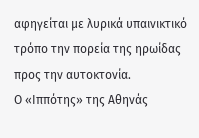αφηγείται με λυρικά υπαινικτικό τρόπο την πορεία της ηρωίδας προς την αυτοκτονία.
Ο «Ιππότης» της Αθηνάς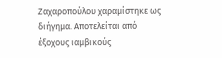Ζαχαροπούλου χαραμίστηκε ως διήγημα. Αποτελείται από έξοχους ιαμβικούς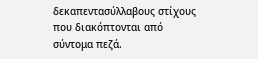δεκαπεντασύλλαβους στίχους που διακόπτονται από σύντομα πεζά.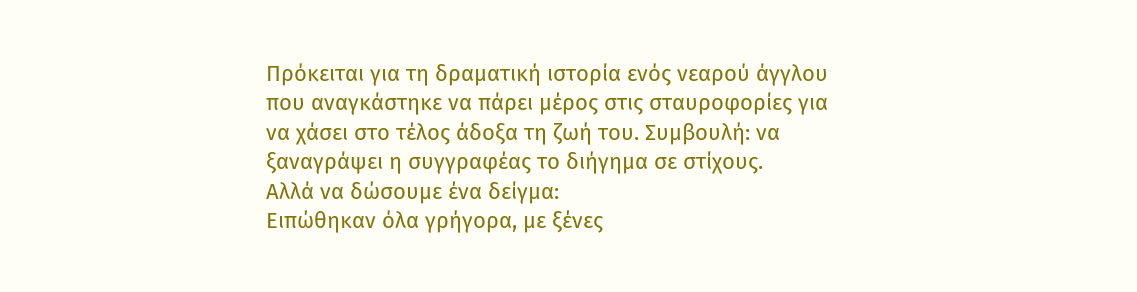Πρόκειται για τη δραματική ιστορία ενός νεαρού άγγλου που αναγκάστηκε να πάρει μέρος στις σταυροφορίες για να χάσει στο τέλος άδοξα τη ζωή του. Συμβουλή: να ξαναγράψει η συγγραφέας το διήγημα σε στίχους.
Αλλά να δώσουμε ένα δείγμα:
Ειπώθηκαν όλα γρήγορα, με ξένες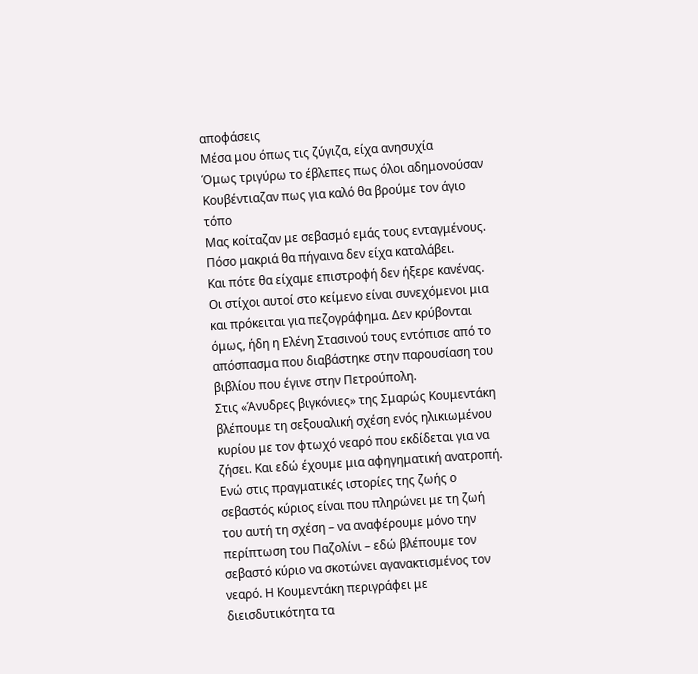αποφάσεις
Μέσα μου όπως τις ζύγιζα, είχα ανησυχία
Όμως τριγύρω το έβλεπες πως όλοι αδημονούσαν
Κουβέντιαζαν πως για καλό θα βρούμε τον άγιο τόπο
Μας κοίταζαν με σεβασμό εμάς τους ενταγμένους.
Πόσο μακριά θα πήγαινα δεν είχα καταλάβει.
Και πότε θα είχαμε επιστροφή δεν ήξερε κανένας.
Οι στίχοι αυτοί στο κείμενο είναι συνεχόμενοι μια και πρόκειται για πεζογράφημα. Δεν κρύβονται όμως, ήδη η Ελένη Στασινού τους εντόπισε από το απόσπασμα που διαβάστηκε στην παρουσίαση του βιβλίου που έγινε στην Πετρούπολη.
Στις «Άνυδρες βιγκόνιες» της Σμαρώς Κουμεντάκη βλέπουμε τη σεξουαλική σχέση ενός ηλικιωμένου κυρίου με τον φτωχό νεαρό που εκδίδεται για να ζήσει. Και εδώ έχουμε μια αφηγηματική ανατροπή. Ενώ στις πραγματικές ιστορίες της ζωής ο σεβαστός κύριος είναι που πληρώνει με τη ζωή του αυτή τη σχέση – να αναφέρουμε μόνο την περίπτωση του Παζολίνι – εδώ βλέπουμε τον σεβαστό κύριο να σκοτώνει αγανακτισμένος τον νεαρό. Η Κουμεντάκη περιγράφει με διεισδυτικότητα τα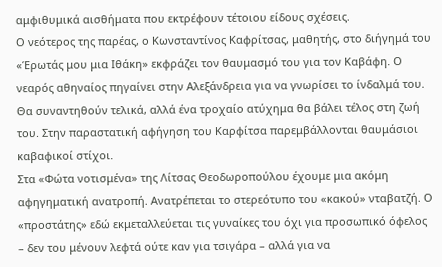αμφιθυμικά αισθήματα που εκτρέφουν τέτοιου είδους σχέσεις.
Ο νεότερος της παρέας, ο Κωνσταντίνος Καφρίτσας, μαθητής, στο διήγημά του «Έρωτάς μου μια Ιθάκη» εκφράζει τον θαυμασμό του για τον Καβάφη. Ο νεαρός αθηναίος πηγαίνει στην Αλεξάνδρεια για να γνωρίσει το ίνδαλμά του. Θα συναντηθούν τελικά, αλλά ένα τροχαίο ατύχημα θα βάλει τέλος στη ζωή του. Στην παραστατική αφήγηση του Καρφίτσα παρεμβάλλονται θαυμάσιοι καβαφικοί στίχοι.
Στα «Φώτα νοτισμένα» της Λίτσας Θεοδωροπούλου έχουμε μια ακόμη αφηγηματική ανατροπή. Ανατρέπεται το στερεότυπο του «κακού» νταβατζή. Ο «προστάτης» εδώ εκμεταλλεύεται τις γυναίκες του όχι για προσωπικό όφελος – δεν του μένουν λεφτά ούτε καν για τσιγάρα – αλλά για να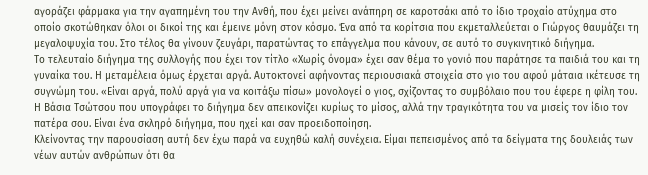αγοράζει φάρμακα για την αγαπημένη του την Ανθή, που έχει μείνει ανάπηρη σε καροτσάκι από το ίδιο τροχαίο ατύχημα στο οποίο σκοτώθηκαν όλοι οι δικοί της και έμεινε μόνη στον κόσμο. Ένα από τα κορίτσια που εκμεταλλεύεται ο Γιώργος θαυμάζει τη μεγαλοψυχία του. Στο τέλος θα γίνουν ζευγάρι, παρατώντας το επάγγελμα που κάνουν, σε αυτό το συγκινητικό διήγημα.
Το τελευταίο διήγημα της συλλογής που έχει τον τίτλο «Χωρίς όνομα» έχει σαν θέμα το γονιό που παράτησε τα παιδιά του και τη γυναίκα του. Η μεταμέλεια όμως έρχεται αργά. Αυτοκτονεί αφήνοντας περιουσιακά στοιχεία στο γιο του αφού μάταια ικέτευσε τη συγνώμη του. «Είναι αργά, πολύ αργά για να κοιτάξω πίσω» μονολογεί ο γιος, σχίζοντας το συμβόλαιο που του έφερε η φίλη του. Η Βάσια Τσώτσου που υπογράφει το διήγημα δεν απεικονίζει κυρίως το μίσος, αλλά την τραγικότητα του να μισείς τον ίδιο τον πατέρα σου. Είναι ένα σκληρό διήγημα, που ηχεί και σαν προειδοποίηση.
Κλείνοντας την παρουσίαση αυτή δεν έχω παρά να ευχηθώ καλή συνέχεια. Είμαι πεπεισμένος από τα δείγματα της δουλειάς των νέων αυτών ανθρώπων ότι θα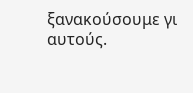ξανακούσουμε γι αυτούς.